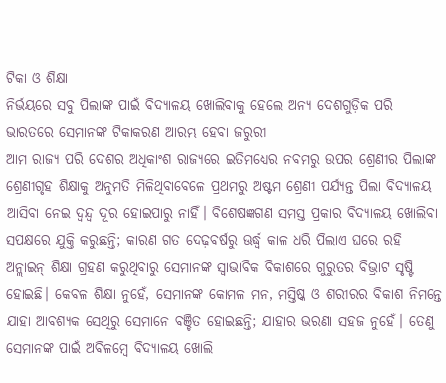ଟିକା ଓ ଶିକ୍ଷା
ନିର୍ଭୟରେ ସବୁ ପିଲାଙ୍କ ପାଇଁ ବିଦ୍ୟାଳୟ ଖୋଲିବାକୁ ହେଲେ ଅନ୍ୟ ଦେଶଗୁଡ଼ିକ ପରି ଭାରତରେ ସେମାନଙ୍କ ଟିକାକରଣ ଆରମ୍ଭ ହେବା ଜରୁରୀ
ଆମ ରାଜ୍ୟ ପରି ଦେଶର ଅଧିକାଂଶ ରାଜ୍ୟରେ ଇତିମଧ୍ୟେର ନବମରୁ ଉପର ଶ୍ରେଣୀର ପିଲାଙ୍କ ଶ୍ରେଣୀଗୃହ ଶିକ୍ଷାକୁ ଅନୁମତି ମିଳିଥିବାବେଳେ ପ୍ରଥମରୁ ଅଷ୍ଟମ ଶ୍ରେଣୀ ପର୍ଯ୍ୟନ୍ତ ପିଲା ବିଦ୍ୟାଳୟ ଆସିବା ନେଇ ଦ୍ବନ୍ଦ୍ବ ଦୂର ହୋଇପାରୁ ନାହିଁ। ବିଶେଷଜ୍ଞଗଣ ସମସ୍ତ ପ୍ରକାର ବିଦ୍ୟାଳୟ ଖୋଲିବା ସପକ୍ଷରେ ଯୁକ୍ତି କରୁଛନ୍ତି; କାରଣ ଗତ ଦେଢ଼ବର୍ଷରୁ ଊର୍ଦ୍ଧ୍ବ କାଳ ଧରି ପିଲାଏ ଘରେ ରହି ଅନ୍ଲାଇନ୍ ଶିକ୍ଷା ଗ୍ରହଣ କରୁଥିବାରୁ ସେମାନଙ୍କ ସ୍ବାଭାବିକ ବିକାଶରେ ଗୁରୁତର ବିଭ୍ରାଟ ସୃଷ୍ଟି ହୋଇଛି। କେବଳ ଶିକ୍ଷା ନୁହେଁ, ସେମାନଙ୍କ କୋମଳ ମନ, ମସ୍ତିଷ୍କ ଓ ଶରୀରର ବିକାଶ ନିମନ୍ତେ ଯାହା ଆବଶ୍ୟକ ସେଥିରୁ ସେମାନେ ବଞ୍ଚିତ ହୋଇଛନ୍ତି; ଯାହାର ଭରଣା ସହଜ ନୁହେଁ। ତେଣୁ ସେମାନଙ୍କ ପାଇଁ ଅବିଳମ୍ବେ ବିଦ୍ୟାଳୟ ଖୋଲି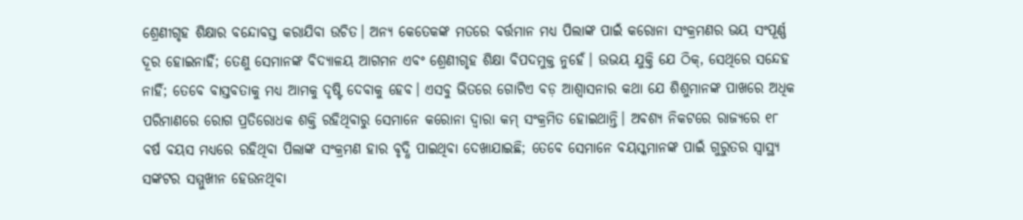ଶ୍ରେଣୀଗୃହ ଶିକ୍ଷାର ବନ୍ଦୋବସ୍ତ କରାଯିବା ଉଚିତ। ଅନ୍ୟ କେତେକଙ୍କ ମତରେ ବର୍ତ୍ତମାନ ମଧ୍ୟ ପିଲାଙ୍କ ପାଇଁ କରୋନା ସଂକ୍ରମଣର ଭୟ ସଂପୂର୍ଣ୍ଣ ଦୂର ହୋଇନାହିଁ; ତେଣୁ ସେମାନଙ୍କ ବିଦ୍ୟାଳୟ ଆଗମନ ଏବଂ ଶ୍ରେଣୀଗୃହ ଶିକ୍ଷା ବିପଦମୁକ୍ତ ନୁହେଁ। ଉଭୟ ଯୁକ୍ତି ଯେ ଠିକ୍, ସେଥିରେ ସନ୍ଦେହ ନାହିଁ; ତେବେ ବାସ୍ତବତାକୁ ମଧ୍ୟ ଆମକୁ ଦୃଷ୍ଟି ଦେବାକୁ ହେବ। ଏସବୁ ଭିତରେ ଗୋଟିଏ ବଡ଼ ଆଶ୍ବାସନାର କଥା ଯେ ଶିଶୁମାନଙ୍କ ପାଖରେ ଅଧିକ ପରିମାଣରେ ରୋଗ ପ୍ରତିରୋଧକ ଶକ୍ତି ରହିଥିବାରୁ ସେମାନେ କରୋନା ଦ୍ବାରା କମ୍ ସଂକ୍ରମିତ ହୋଇଥାନ୍ତି। ଅବଶ୍ୟ ନିକଟରେ ରାଜ୍ୟରେ ୧୮ ବର୍ଷ ବୟସ ମଧ୍ୟରେ ରହିଥିବା ପିଲାଙ୍କ ସଂକ୍ରମଣ ହାର ବୃଦ୍ଧି ପାଇଥିବା ଦେଖାଯାଇଛି; ତେବେ ସେମାନେ ବୟସ୍କମାନଙ୍କ ପାଇଁ ଗୁରୁତର ସ୍ବାସ୍ଥ୍ୟ ସଙ୍କଟର ସମ୍ମୁଖୀନ ହେଉନଥିବା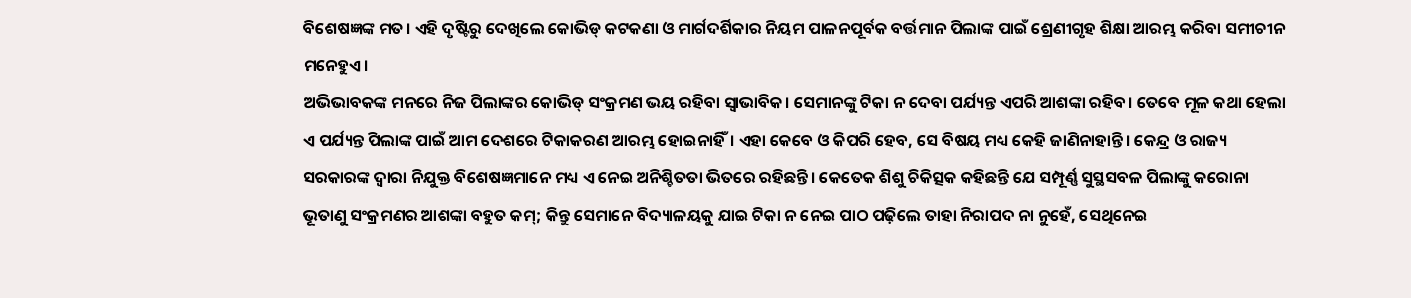ବିଶେଷଜ୍ଞଙ୍କ ମତ। ଏହି ଦୃଷ୍ଟିରୁ ଦେଖିଲେ କୋଭିଡ୍ କଟକଣା ଓ ମାର୍ଗଦର୍ଶିକାର ନିୟମ ପାଳନପୂର୍ବକ ବର୍ତ୍ତମାନ ପିଲାଙ୍କ ପାଇଁ ଶ୍ରେଣୀଗୃହ ଶିକ୍ଷା ଆରମ୍ଭ କରିବା ସମୀଚୀନ ମନେହୁଏ।
ଅଭିଭାବକଙ୍କ ମନରେ ନିଜ ପିଲାଙ୍କର କୋଭିଡ୍ ସଂକ୍ରମଣ ଭୟ ରହିବା ସ୍ବାଭାବିକ। ସେମାନଙ୍କୁ ଟିକା ନ ଦେବା ପର୍ଯ୍ୟନ୍ତ ଏପରି ଆଶଙ୍କା ରହିବ। ତେବେ ମୂଳ କଥା ହେଲା ଏ ପର୍ଯ୍ୟନ୍ତ ପିଲାଙ୍କ ପାଇଁ ଆମ ଦେଶରେ ଟିକାକରଣ ଆରମ୍ଭ ହୋଇନାହିଁ। ଏହା କେବେ ଓ କିପରି ହେବ, ସେ ବିଷୟ ମଧ୍ୟ କେହି ଜାଣିନାହାନ୍ତି। କେନ୍ଦ୍ର ଓ ରାଜ୍ୟ ସରକାରଙ୍କ ଦ୍ବାରା ନିଯୁକ୍ତ ବିଶେଷଜ୍ଞମାନେ ମଧ୍ୟ ଏ ନେଇ ଅନିଶ୍ଚିତତା ଭିତରେ ରହିଛନ୍ତି। କେତେକ ଶିଶୁ ଚିକିତ୍ସକ କହିଛନ୍ତି ଯେ ସମ୍ପୂର୍ଣ୍ଣ ସୁସ୍ଥସବଳ ପିଲାଙ୍କୁ କରୋନା ଭୂତାଣୁ ସଂକ୍ରମଣର ଆଶଙ୍କା ବହୁତ କମ୍; କିନ୍ତୁ ସେମାନେ ବିଦ୍ୟାଳୟକୁ ଯାଇ ଟିକା ନ ନେଇ ପାଠ ପଢ଼ିଲେ ତାହା ନିରାପଦ ନା ନୁହେଁ, ସେଥିନେଇ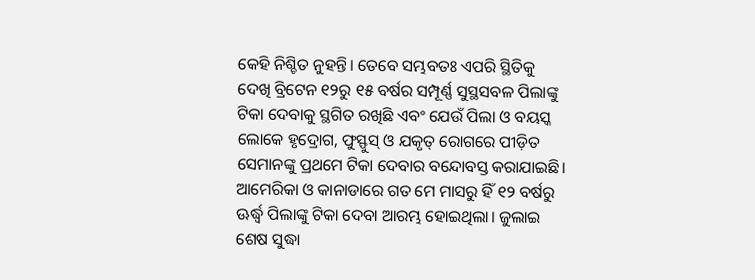କେହି ନିଶ୍ଚିତ ନୁହନ୍ତି। ତେବେ ସମ୍ଭବତଃ ଏପରି ସ୍ଥିତିକୁ ଦେଖି ବ୍ରିଟେନ ୧୨ରୁ ୧୫ ବର୍ଷର ସମ୍ପୂର୍ଣ୍ଣ ସୁସ୍ଥସବଳ ପିଲାଙ୍କୁ ଟିକା ଦେବାକୁ ସ୍ଥଗିତ ରଖିଛି ଏବଂ ଯେଉଁ ପିଲା ଓ ବୟସ୍କ ଲୋକେ ହୃଦ୍ରୋଗ, ଫୁସ୍ଫୁସ୍ ଓ ଯକୃତ୍ ରୋଗରେ ପୀଡ଼ିତ ସେମାନଙ୍କୁ ପ୍ରଥମେ ଟିକା ଦେବାର ବନ୍ଦୋବସ୍ତ କରାଯାଇଛି। ଆମେରିକା ଓ କାନାଡାରେ ଗତ ମେ ମାସରୁ ହିଁ ୧୨ ବର୍ଷରୁ ଊର୍ଦ୍ଧ୍ବ ପିଲାଙ୍କୁ ଟିକା ଦେବା ଆରମ୍ଭ ହୋଇଥିଲା। ଜୁଲାଇ ଶେଷ ସୁଦ୍ଧା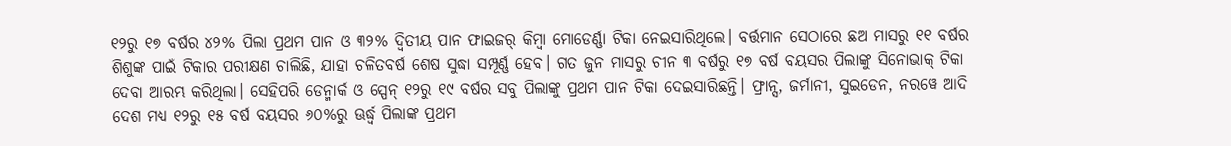୧୨ରୁ ୧୭ ବର୍ଷର ୪୨% ପିଲା ପ୍ରଥମ ପାନ ଓ ୩୨% ଦ୍ବିତୀୟ ପାନ ଫାଇଜର୍ କିମ୍ବା ମୋଡେର୍ଣ୍ଣା ଟିକା ନେଇସାରିଥିଲେ। ବର୍ତ୍ତମାନ ସେଠାରେ ଛଅ ମାସରୁ ୧୧ ବର୍ଷର ଶିଶୁଙ୍କ ପାଇଁ ଟିକାର ପରୀକ୍ଷଣ ଚାଲିଛି, ଯାହା ଚଳିତବର୍ଷ ଶେଷ ସୁଦ୍ଧା ସମ୍ପୂର୍ଣ୍ଣ ହେବ। ଗତ ଜୁନ ମାସରୁ ଚୀନ ୩ ବର୍ଷରୁ ୧୭ ବର୍ଷ ବୟସର ପିଲାଙ୍କୁ ସିନୋଭାକ୍ ଟିକା ଦେବା ଆରମ୍ଭ କରିଥିଲା। ସେହିପରି ଡେନ୍ମାର୍କ ଓ ସ୍ପେନ୍ ୧୨ରୁ ୧୯ ବର୍ଷର ସବୁ ପିଲାଙ୍କୁ ପ୍ରଥମ ପାନ ଟିକା ଦେଇସାରିଛନ୍ତି। ଫ୍ରାନ୍ସ, ଜର୍ମାନୀ, ସୁଇଡେନ, ନରୱେ ଆଦି ଦେଶ ମଧ୍ୟ ୧୨ରୁ ୧୫ ବର୍ଷ ବୟସର ୬୦%ରୁ ଊର୍ଦ୍ଧ୍ବ ପିଲାଙ୍କ ପ୍ରଥମ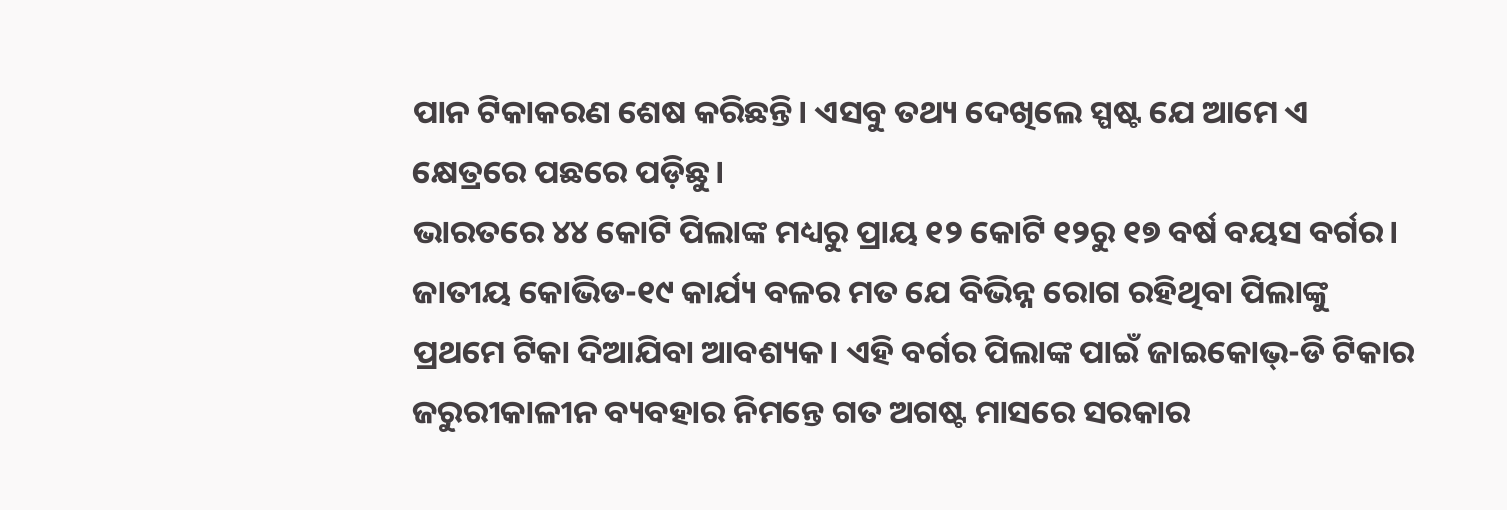ପାନ ଟିକାକରଣ ଶେଷ କରିଛନ୍ତି। ଏସବୁ ତଥ୍ୟ ଦେଖିଲେ ସ୍ପଷ୍ଟ ଯେ ଆମେ ଏ କ୍ଷେତ୍ରରେ ପଛରେ ପଡ଼ିଛୁ।
ଭାରତରେ ୪୪ କୋଟି ପିଲାଙ୍କ ମଧ୍ୟରୁ ପ୍ରାୟ ୧୨ କୋଟି ୧୨ରୁ ୧୭ ବର୍ଷ ବୟସ ବର୍ଗର। ଜାତୀୟ କୋଭିଡ-୧୯ କାର୍ଯ୍ୟ ବଳର ମତ ଯେ ବିଭିନ୍ନ ରୋଗ ରହିଥିବା ପିଲାଙ୍କୁ ପ୍ରଥମେ ଟିକା ଦିଆଯିବା ଆବଶ୍ୟକ। ଏହି ବର୍ଗର ପିଲାଙ୍କ ପାଇଁ ଜାଇକୋଭ୍-ଡି ଟିକାର ଜରୁରୀକାଳୀନ ବ୍ୟବହାର ନିମନ୍ତେ ଗତ ଅଗଷ୍ଟ ମାସରେ ସରକାର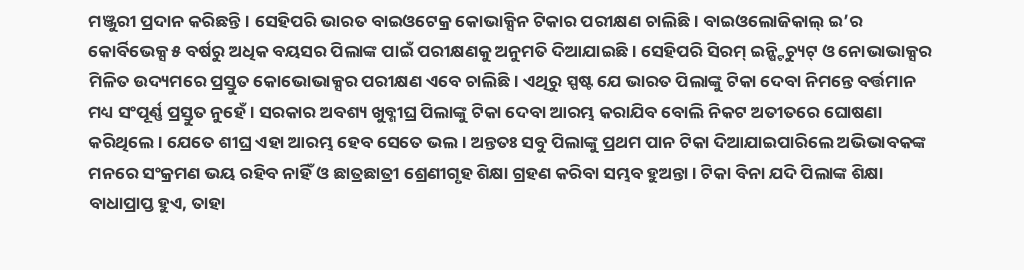ମଞ୍ଜୁରୀ ପ୍ରଦାନ କରିଛନ୍ତି। ସେହିପରି ଭାରତ ବାଇଓଟେକ୍ର କୋଭାକ୍ସିନ ଟିକାର ପରୀକ୍ଷଣ ଚାଲିଛି। ବାଇଓଲୋଜିକାଲ୍ ଇ’ର କୋର୍ବିଭେକ୍ସ ୫ ବର୍ଷରୁ ଅଧିକ ବୟସର ପିଲାଙ୍କ ପାଇଁ ପରୀକ୍ଷଣକୁ ଅନୁମତି ଦିଆଯାଇଛି। ସେହିପରି ସିରମ୍ ଇନ୍ଷ୍ଟିଚ୍ୟୁଟ୍ ଓ ନୋଭାଭାକ୍ସର ମିଳିତ ଉଦ୍ୟମରେ ପ୍ରସ୍ତୁତ କୋଭୋଭାକ୍ସର ପରୀକ୍ଷଣ ଏବେ ଚାଲିଛି। ଏଥିରୁ ସ୍ପଷ୍ଟ ଯେ ଭାରତ ପିଲାଙ୍କୁ ଟିକା ଦେବା ନିମନ୍ତେ ବର୍ତ୍ତମାନ ମଧ୍ୟ ସଂପୂର୍ଣ୍ଣ ପ୍ରସ୍ତୁତ ନୁହେଁ। ସରକାର ଅବଶ୍ୟ ଖୁବ୍ଶୀଘ୍ର ପିଲାଙ୍କୁ ଟିକା ଦେବା ଆରମ୍ଭ କରାଯିବ ବୋଲି ନିକଟ ଅତୀତରେ ଘୋଷଣା କରିଥିଲେ। ଯେତେ ଶୀଘ୍ର ଏହା ଆରମ୍ଭ ହେବ ସେତେ ଭଲ। ଅନ୍ତତଃ ସବୁ ପିଲାଙ୍କୁ ପ୍ରଥମ ପାନ ଟିକା ଦିଆଯାଇପାରିଲେ ଅଭିଭାବକଙ୍କ ମନରେ ସଂକ୍ରମଣ ଭୟ ରହିବ ନାହିଁ ଓ ଛାତ୍ରଛାତ୍ରୀ ଶ୍ରେଣୀଗୃହ ଶିକ୍ଷା ଗ୍ରହଣ କରିବା ସମ୍ଭବ ହୁଅନ୍ତା। ଟିକା ବିନା ଯଦି ପିଲାଙ୍କ ଶିକ୍ଷା ବାଧାପ୍ରାପ୍ତ ହୁଏ, ତାହା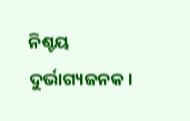ନିଶ୍ଚୟ ଦୁର୍ଭାଗ୍ୟଜନକ।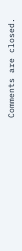Comments are closed.